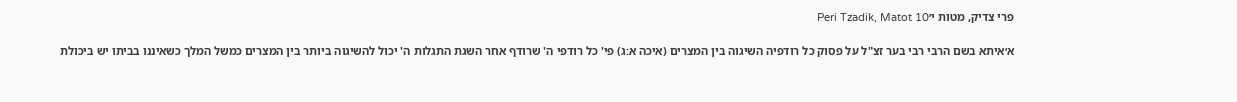פרי צדיק, מטות י׳Peri Tzadik, Matot 10

א׳איתא בשם הרבי רבי בער זצ"ל על פסוק כל רודפיה השיגוה בין המצרים (איכה א:ג) פי' כל רודפי ה' שרודף אחר השגת התגלות ה' יכול להשיגוה ביותר בין המצרים כמשל המלך כשאיננו בביתו יש ביכולת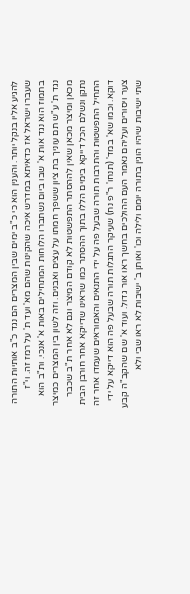להגיע אליו בנקל יותר. והענין הוא כי כ"ב ימים שבין המצרים הם נגד כ"ב אותיות התורה שעברו ישראל אז כדאיתא במדרש איכה שהקינות שהם מא' ועד ת' על רמז זה. וי"ז בתמוז הוא נגד אות א' שבו ביום נשתברו הלוחות המתחילים באות א' אנכי. ות"ב הוא נגד ת' ע"ש תם עוניך בת ציון ששפך חמתו על עצים ואבנים. וזה לשון בין המצרים כמיצר מכאן ומיצר מכאן שאין לההסתר התפשטות לא קודם המיצר וגם לא אחר ת"ב שכבר נתקן ונשלם הכל דייקא בימים הללו בתוך ההסתר כמו שראינו שדייקא אחר חורבן הבית התחיל התפשטות והתרבות תורה שבעל פה על ידי התנאים והאמוראים שעמדו אחר זה דוקא. וכמו שא' במד' (תנחו' ר"פ נח) שעיקר התגלות תורה שבעל פה הוא דייקא על ידי צער ויסורים ועליהם נאמר העם ההולכים בחשך ראו אור גדול. ועוד א' שם שהקב"ה קבע שתי ישיבות שיהיו הוגין בתורה יומם ולילה וכו' ואותן ב' ישיבות לא ראו שבי ולא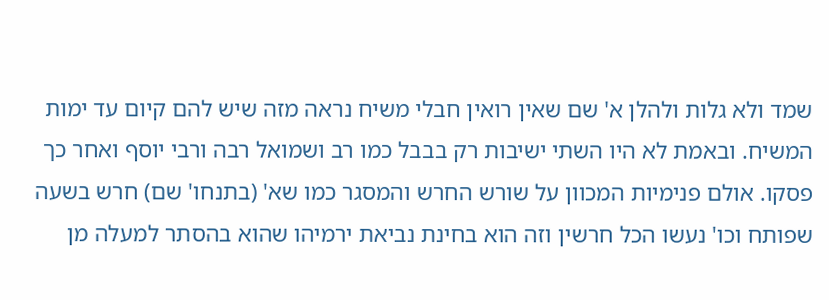שמד ולא גלות ולהלן א' שם שאין רואין חבלי משיח נראה מזה שיש להם קיום עד ימות המשיח. ובאמת לא היו השתי ישיבות רק בבבל כמו רב ושמואל רבה ורבי יוסף ואחר כך פסקו. אולם פנימיות המכוון על שורש החרש והמסגר כמו שא' (בתנחו' שם) חרש בשעה שפותח וכו' נעשו הכל חרשין וזה הוא בחינת נביאת ירמיהו שהוא בהסתר למעלה מן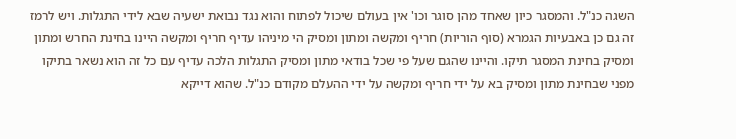השגה כנ"ל. והמסגר כיון שאחד מהן סוגר וכו' אין בעולם שיכול לפתוח והוא נגד נבואת ישעיה שבא לידי התגלות. ויש לרמז זה גם כן באבעיות הגמרא (סוף הוריות) חריף ומקשה ומתון ומסיק הי מיניהו עדיף חריף ומקשה היינו בחינת החרש ומתון ומסיק בחינת המסגר תיקו. והיינו שהגם שעל פי שכל בודאי מתון ומסיק התגלות הלכה עדיף עם כל זה הוא נשאר בתיקו מפני שבחינת מתון ומסיק בא על ידי חריף ומקשה על ידי ההעלם מקודם כנ"ל. שהוא דייקא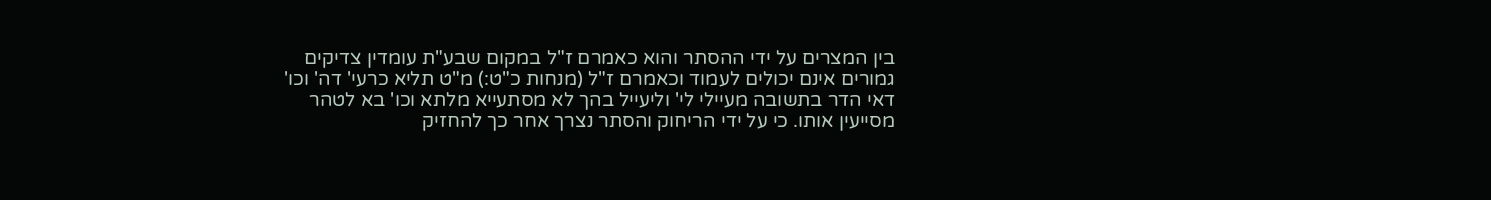בין המצרים על ידי ההסתר והוא כאמרם ז"ל במקום שבע"ת עומדין צדיקים גמורים אינם יכולים לעמוד וכאמרם ז"ל (מנחות כ"ט:) מ"ט תליא כרעי' דה' וכו' דאי הדר בתשובה מעיילי לי' וליעייל בהך לא מסתעייא מלתא וכו' בא לטהר מסייעין אותו. כי על ידי הריחוק והסתר נצרך אחר כך להחזיק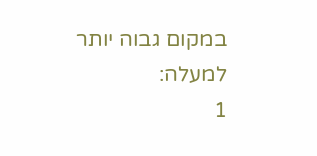במקום גבוה יותר למעלה:
1